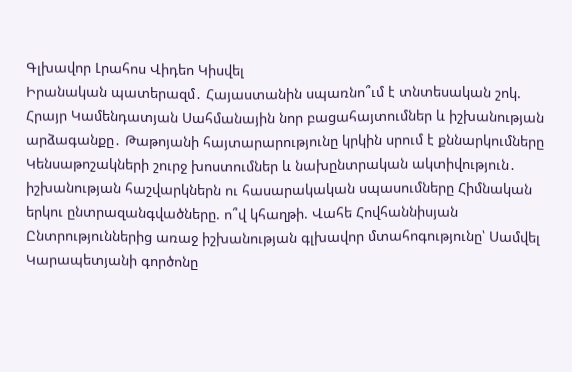Գլխավոր Լրահոս Վիդեո Կիսվել
Իրանական պատերազմ․ Հայաստանին սպառնո՞ւմ է տնտեսական շոկ. Հրայր Կամենդատյան Սահմանային նոր բացահայտումներ և իշխանության արձագանքը․ Թաթոյանի հայտարարությունը կրկին սրում է քննարկումները Կենսաթոշակների շուրջ խոստումներ և նախընտրական ակտիվություն․ իշխանության հաշվարկներն ու հասարակական սպասումները Հիմնական երկու ընտրազանգվածները. ո՞վ կհաղթի. Վահե Հովհաննիսյան Ընտրություններից առաջ իշխանության գլխավոր մտահոգությունը՝ Սամվել Կարապետյանի գործոնը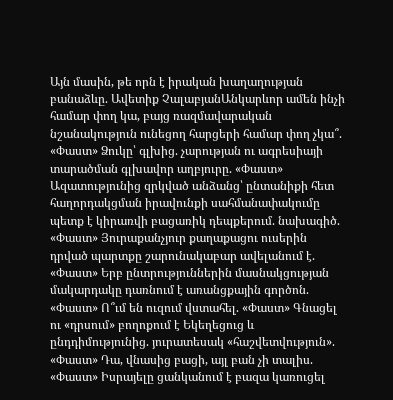Այն մասին, թե որն է իրական խաղաղության բանաձևը. Ավետիք ՉալաբյանԱնկարևոր ամեն ինչի համար փող կա, բայց ռազմավարական նշանակություն ունեցող հարցերի համար փող չկա՞. «Փաստ» Ձուկը՝ գլխից. չարության ու ագրեսիայի տարածման գլխավոր աղբյուրը. «Փաստ» Ազատությունից զրկված անձանց՝ ընտանիքի հետ հաղորդակցման իրավունքի սահմանափակումը պետք է կիրառվի բացառիկ դեպքերում. նախագիծ. «Փաստ» Յուրաքանչյուր քաղաքացու ուսերին դրված պարտքը շարունակաբար ավելանում է. «Փաստ» Երբ ընտրություններին մասնակցության մակարդակը դառնում է առանցքային գործոն. «Փաստ» Ո՞ւմ են ուզում վստահել. «Փաստ» Գնացել ու «դրսում» բողոքում է Եկեղեցուց և ընդդիմությունից. յուրատեսակ «հաշվետվություն». «Փաստ» Դա, վնասից բացի, այլ բան չի տալիս. «Փաստ» Իսրայելը ցանկանում է բազա կառուցել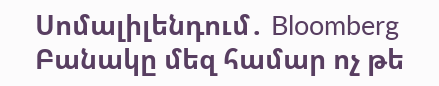Սոմալիլենդում․ Bloomberg Բանակը մեզ համար ոչ թե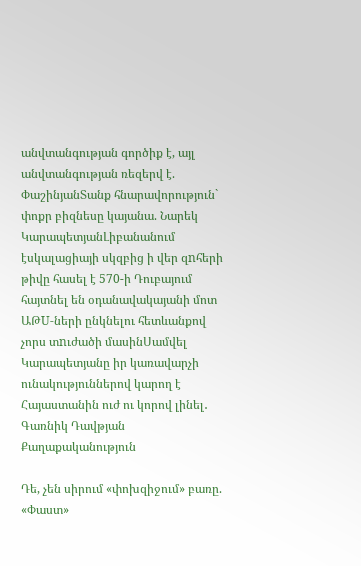անվտանգության գործիք է, այլ անվտանգության ռեզերվ է. ՓաշինյանՏանք հնարավորություն` փոքր բիզնեսը կայանա. Նարեկ ԿարապետյանԼիբանանում էսկալացիայի սկզբից ի վեր զnհերի թիվը հասել է 570-ի Դուբայում հայտնել են օդանավակայանի մոտ ԱԹU-ների ընկնելու հետևանքով չորս տnւժածի մասինՍամվել Կարապետյանը իր կառավարչի ունակություններով կարող է Հայաստանին ուժ ու կորով լինել․ Գառնիկ Դավթյան
Քաղաքականություն

Դե, չեն սիրում «փոխզիջում» բառը. «Փաստ»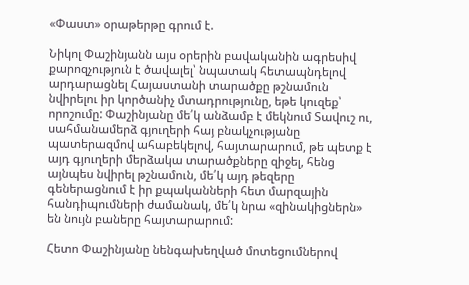«Փաստ» օրաթերթը գրում է.

Նիկոլ Փաշինյանն այս օրերին բավականին ագրեսիվ քարոզչություն է ծավալել՝ նպատակ հետապնդելով արդարացնել Հայաստանի տարածքը թշնամուն նվիրելու իր կործանիչ մտադրությունը, եթե կուզեք՝ որոշումը: Փաշինյանը մե՛կ անձամբ է մեկնում Տավուշ ու, սահմանամերձ գյուղերի հայ բնակչությանը պատերազմով ահաբեկելով, հայտարարում, թե պետք է այդ գյուղերի մերձակա տարածքները զիջել, հենց այնպես նվիրել թշնամուն, մե՛կ այդ թեզերը գեներացնում է իր քպականների հետ մարզային հանդիպումների ժամանակ, մե՛կ նրա «զինակիցներն» են նույն բաները հայտարարում:

Հետո Փաշինյանը նենգախեղված մոտեցումներով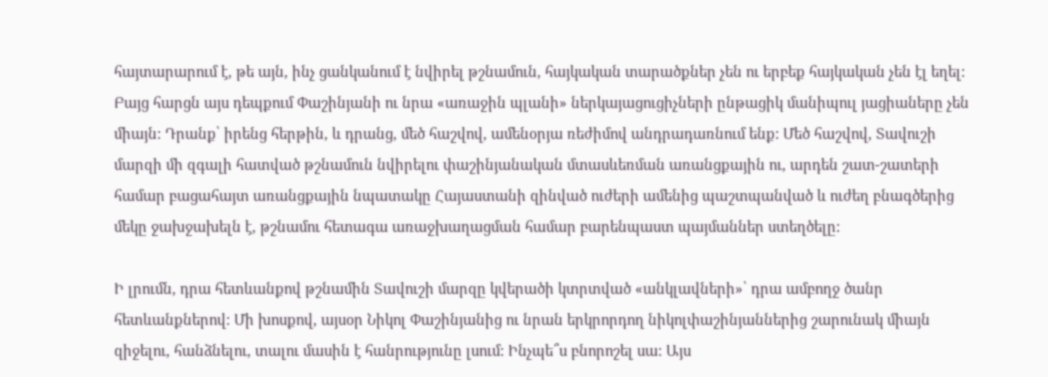հայտարարում է, թե այն, ինչ ցանկանում է նվիրել թշնամուն, հայկական տարածքներ չեն ու երբեք հայկական չեն էլ եղել: Բայց հարցն այս դեպքում Փաշինյանի ու նրա «առաջին պլանի» ներկայացուցիչների ընթացիկ մանիպուլ յացիաները չեն միայն: Դրանք՝ իրենց հերթին, և դրանց, մեծ հաշվով, ամենօրյա ռեժիմով անդրադառնում ենք: Մեծ հաշվով, Տավուշի մարզի մի զգալի հատված թշնամուն նվիրելու փաշինյանական մտասևեռման առանցքային ու, արդեն շատ-շատերի համար բացահայտ առանցքային նպատակը Հայաստանի զինված ուժերի ամենից պաշտպանված և ուժեղ բնագծերից մեկը ջախջախելն է, թշնամու հետագա առաջխաղացման համար բարենպաստ պայմաններ ստեղծելը:

Ի լրումն, դրա հետևանքով թշնամին Տավուշի մարզը կվերածի կտրտված «անկլավների»՝ դրա ամբողջ ծանր հետևանքներով: Մի խոսքով, այսօր Նիկոլ Փաշինյանից ու նրան երկրորդող նիկոլփաշինյաններից շարունակ միայն զիջելու, հանձնելու, տալու մասին է հանրությունը լսում: Ինչպե՞ս բնորոշել սա: Այս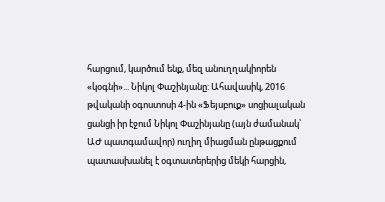հարցում, կարծում ենք, մեզ անուղղակիորեն «կօգնի»... Նիկոլ Փաշինյանը: Ահավասիկ, 2016 թվականի օգոստոսի 4-ին «Ֆեյսբուք» սոցիալական ցանցի իր էջում Նիկոլ Փաշինյանը (այն ժամանակ՝ ԱԺ պատգամավոր) ուղիղ միացման ընթացքում պատասխանել է օգտատերերից մեկի հարցին,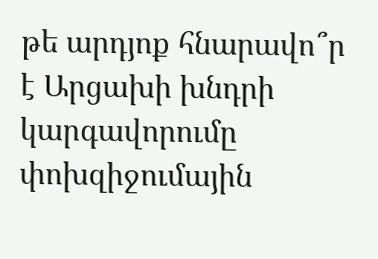թե արդյոք հնարավո՞ր է Արցախի խնդրի կարգավորումը փոխզիջումային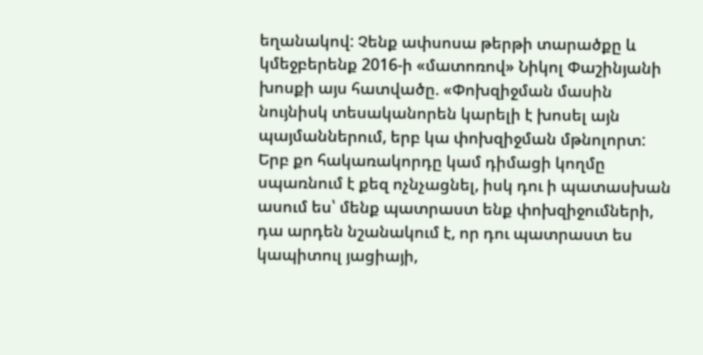եղանակով: Չենք ափսոսա թերթի տարածքը և կմեջբերենք 2016-ի «մատոռով» Նիկոլ Փաշինյանի խոսքի այս հատվածը. «Փոխզիջման մասին նույնիսկ տեսականորեն կարելի է խոսել այն պայմաններում, երբ կա փոխզիջման մթնոլորտ: Երբ քո հակառակորդը կամ դիմացի կողմը սպառնում է քեզ ոչնչացնել, իսկ դու ի պատասխան ասում ես՝ մենք պատրաստ ենք փոխզիջումների, դա արդեն նշանակում է, որ դու պատրաստ ես կապիտուլ յացիայի,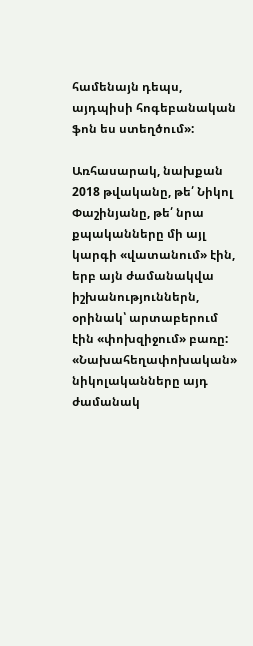համենայն դեպս, այդպիսի հոգեբանական ֆոն ես ստեղծում»:

Առհասարակ, նախքան 2018 թվականը, թե՛ Նիկոլ Փաշինյանը, թե՛ նրա քպականները մի այլ կարգի «վատանում» էին, երբ այն ժամանակվա իշխանություններն, օրինակ՝ արտաբերում էին «փոխզիջում» բառը: «Նախահեղափոխական» նիկոլականները այդ ժամանակ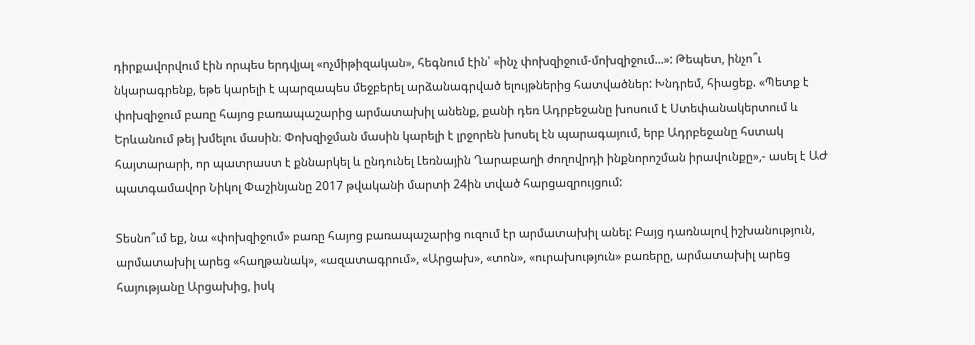դիրքավորվում էին որպես երդվյալ «ոչմիթիզական», հեգնում էին՝ «ինչ փոխզիջում-մոխզիջում...»: Թեպետ, ինչո՞ւ նկարագրենք, եթե կարելի է պարզապես մեջբերել արձանագրված ելույթներից հատվածներ: Խնդրեմ, հիացեք. «Պետք է փոխզիջում բառը հայոց բառապաշարից արմատախիլ անենք, քանի դեռ Ադրբեջանը խոսում է Ստեփանակերտում և Երևանում թեյ խմելու մասին։ Փոխզիջման մասին կարելի է լրջորեն խոսել էն պարագայում, երբ Ադրբեջանը հստակ հայտարարի, որ պատրաստ է քննարկել և ընդունել Լեռնային Ղարաբաղի ժողովրդի ինքնորոշման իրավունքը»,- ասել է ԱԺ պատգամավոր Նիկոլ Փաշինյանը 2017 թվականի մարտի 24ին տված հարցազրույցում:

Տեսնո՞ւմ եք, նա «փոխզիջում» բառը հայոց բառապաշարից ուզում էր արմատախիլ անել: Բայց դառնալով իշխանություն, արմատախիլ արեց «հաղթանակ», «ազատագրում», «Արցախ», «տոն», «ուրախություն» բառերը, արմատախիլ արեց հայությանը Արցախից, իսկ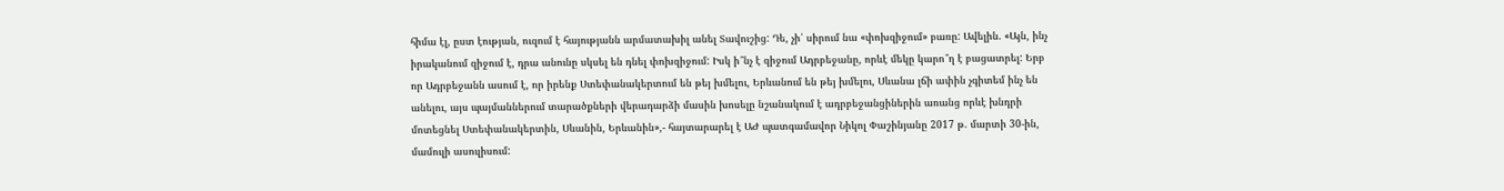հիմա էլ, ըստ էության, ուզում է հայությանն արմատախիլ անել Տավուշից: Դե, չի՛ սիրում նա «փոխզիջում» բառը: Ավելին. «Այն, ինչ իրականում զիջում է, դրա անունը սկսել են դնել փոխզիջում: Իսկ ի՞նչ է զիջում Ադրբեջանը, որևէ մեկը կարո՞ղ է բացատրել: Երբ որ Ադրբեջանն ասում է, որ իրենք Ստեփանակերտում են թեյ խմելու, Երևանում են թեյ խմելու, Սևանա լճի ափին չգիտեմ ինչ են անելու, այս պայմաններում տարածքների վերադարձի մասին խոսելը նշանակում է ադրբեջանցիներին առանց որևէ խնդրի մոտեցնել Ստեփանակերտին, Սևանին, Երևանին»,- հայտարարել է ԱԺ պատգամավոր Նիկոլ Փաշինյանը 2017 թ. մարտի 30-ին, մամուլի ասուլիսում: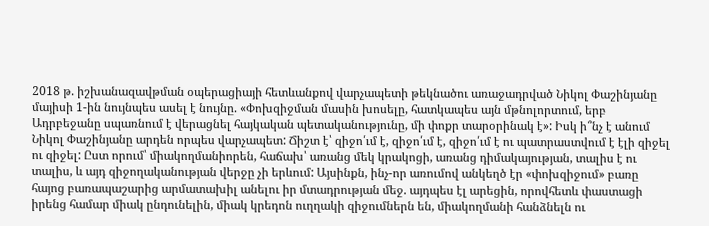2018 թ. իշխանազավթման օպերացիայի հետևանքով վարչապետի թեկնածու առաջադրված Նիկոլ Փաշինյանը մայիսի 1-ին նույնպես ասել է նույնը. «Փոխզիջման մասին խոսելը, հատկապես այն մթնոլորտում, երբ Ադրբեջանը սպառնում է վերացնել հայկական պետականությունը, մի փոքր տարօրինակ է»: Իսկ ի՞նչ է անում Նիկոլ Փաշինյանը արդեն որպես վարչապետ: Ճիշտ է՝ զիջո՛ւմ է, զիջո՛ւմ է, զիջո՛ւմ է ու պատրաստվում է էլի զիջել ու զիջել: Ըստ որում՝ միակողմանիորեն, հաճախ՝ առանց մեկ կրակոցի, առանց դիմակայության, տալիս է ու տալիս, և այդ զիջողականության վերջը չի երևում: Այսինքն, ինչ-որ առումով անկեղծ էր «փոխզիջում» բառը հայոց բառապաշարից արմատախիլ անելու իր մտադրության մեջ. այդպես էլ արեցին, որովհետև փաստացի իրենց համար միակ ընդունելին, միակ կրեդոն ուղղակի զիջումներն են, միակողմանի հանձնելն ու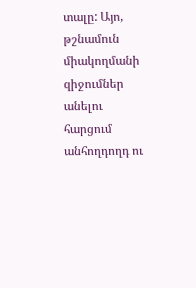տալը: Այո, թշնամուն միակողմանի զիջումներ անելու հարցում անհողդողդ ու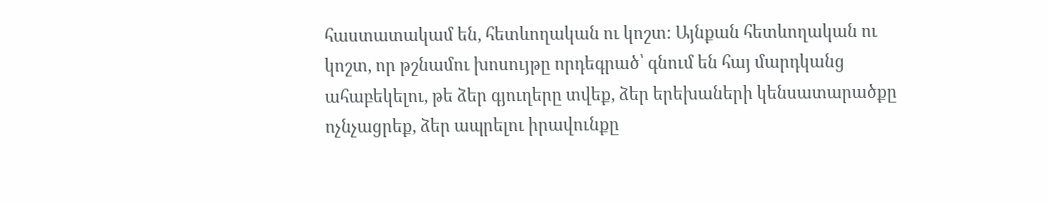հաստատակամ են, հետևողական ու կոշտ: Այնքան հետևողական ու կոշտ, որ թշնամու խոսույթը որդեգրած՝ գնում են հայ մարդկանց ահաբեկելու, թե ձեր գյուղերը տվեք, ձեր երեխաների կենսատարածքը ոչնչացրեք, ձեր ապրելու իրավունքը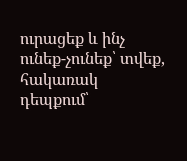ուրացեք և ինչ ունեք-չունեք՝ տվեք, հակառակ դեպքում՝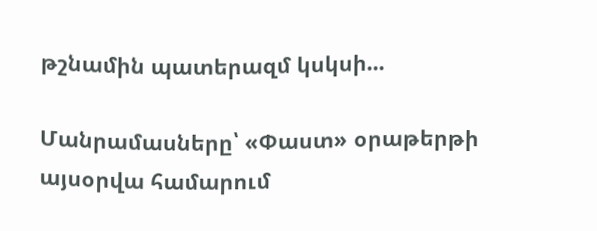թշնամին պատերազմ կսկսի...

Մանրամասները՝ «Փաստ» օրաթերթի այսօրվա համարում